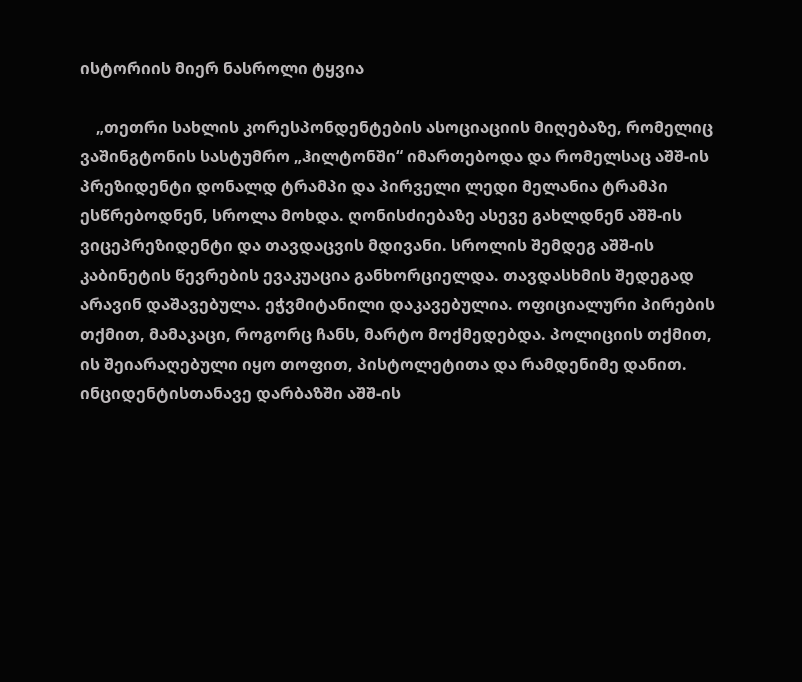ისტორიის მიერ ნასროლი ტყვია

    „თეთრი სახლის კორესპონდენტების ასოციაციის მიღებაზე, რომელიც ვაშინგტონის სასტუმრო „ჰილტონში“ იმართებოდა და რომელსაც აშშ-ის პრეზიდენტი დონალდ ტრამპი და პირველი ლედი მელანია ტრამპი ესწრებოდნენ, სროლა მოხდა. ღონისძიებაზე ასევე გახლდნენ აშშ-ის ვიცეპრეზიდენტი და თავდაცვის მდივანი. სროლის შემდეგ აშშ-ის კაბინეტის წევრების ევაკუაცია განხორციელდა. თავდასხმის შედეგად არავინ დაშავებულა. ეჭვმიტანილი დაკავებულია. ოფიციალური პირების თქმით, მამაკაცი, როგორც ჩანს, მარტო მოქმედებდა. პოლიციის თქმით, ის შეიარაღებული იყო თოფით, პისტოლეტითა და რამდენიმე დანით. ინციდენტისთანავე დარბაზში აშშ-ის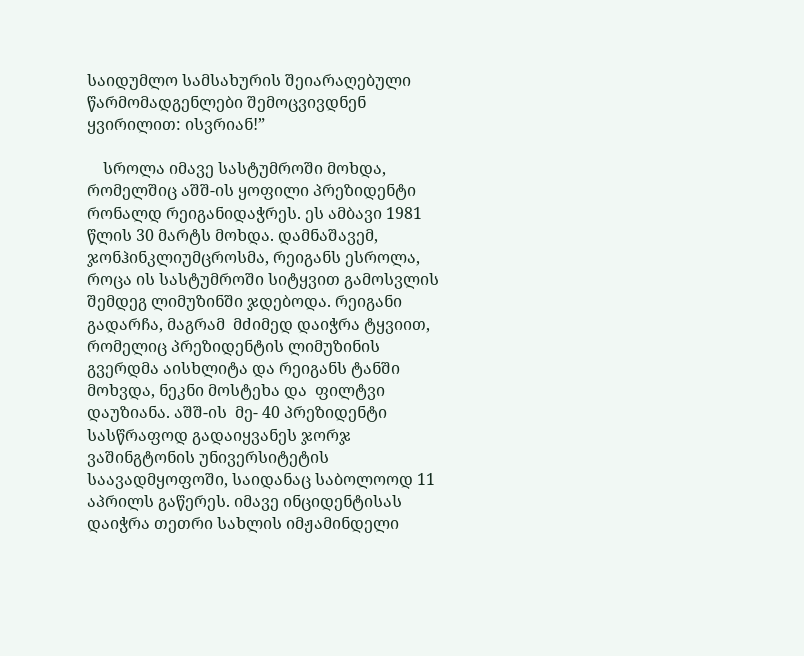საიდუმლო სამსახურის შეიარაღებული წარმომადგენლები შემოცვივდნენ ყვირილით: ისვრიან!”

    სროლა იმავე სასტუმროში მოხდა, რომელშიც აშშ-ის ყოფილი პრეზიდენტი რონალდ რეიგანიდაჭრეს. ეს ამბავი 1981 წლის 30 მარტს მოხდა. დამნაშავემ, ჯონჰინკლიუმცროსმა, რეიგანს ესროლა, როცა ის სასტუმროში სიტყვით გამოსვლის შემდეგ ლიმუზინში ჯდებოდა. რეიგანი გადარჩა, მაგრამ  მძიმედ დაიჭრა ტყვიით, რომელიც პრეზიდენტის ლიმუზინის გვერდმა აისხლიტა და რეიგანს ტანში მოხვდა, ნეკნი მოსტეხა და  ფილტვი დაუზიანა. აშშ-ის  მე- 40 პრეზიდენტი  სასწრაფოდ გადაიყვანეს ჯორჯ ვაშინგტონის უნივერსიტეტის საავადმყოფოში, საიდანაც საბოლოოდ 11 აპრილს გაწერეს. იმავე ინციდენტისას  დაიჭრა თეთრი სახლის იმჟამინდელი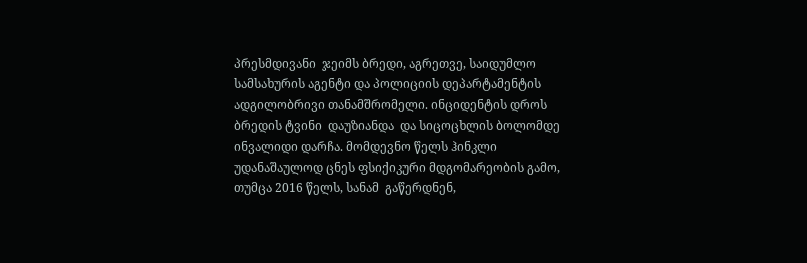პრესმდივანი  ჯეიმს ბრედი, აგრეთვე, საიდუმლო სამსახურის აგენტი და პოლიციის დეპარტამენტის ადგილობრივი თანამშრომელი. ინციდენტის დროს ბრედის ტვინი  დაუზიანდა  და სიცოცხლის ბოლომდე ინვალიდი დარჩა. მომდევნო წელს ჰინკლი უდანაშაულოდ ცნეს ფსიქიკური მდგომარეობის გამო, თუმცა 2016 წელს, სანამ  გაწერდნენ,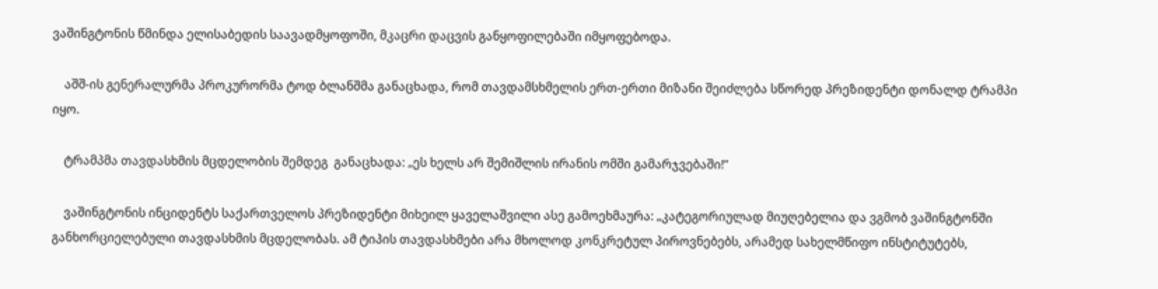ვაშინგტონის წმინდა ელისაბედის საავადმყოფოში, მკაცრი დაცვის განყოფილებაში იმყოფებოდა.

    აშშ-ის გენერალურმა პროკურორმა ტოდ ბლანშმა განაცხადა, რომ თავდამსხმელის ერთ-ერთი მიზანი შეიძლება სწორედ პრეზიდენტი დონალდ ტრამპი იყო.

    ტრამპმა თავდასხმის მცდელობის შემდეგ  განაცხადა: „ეს ხელს არ შემიშლის ირანის ომში გამარჯვებაში!”

    ვაშინგტონის ინციდენტს საქართველოს პრეზიდენტი მიხეილ ყაველაშვილი ასე გამოეხმაურა: „კატეგორიულად მიუღებელია და ვგმობ ვაშინგტონში განხორციელებული თავდასხმის მცდელობას. ამ ტიპის თავდასხმები არა მხოლოდ კონკრეტულ პიროვნებებს, არამედ სახელმწიფო ინსტიტუტებს,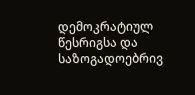დემოკრატიულ წესრიგსა და საზოგადოებრივ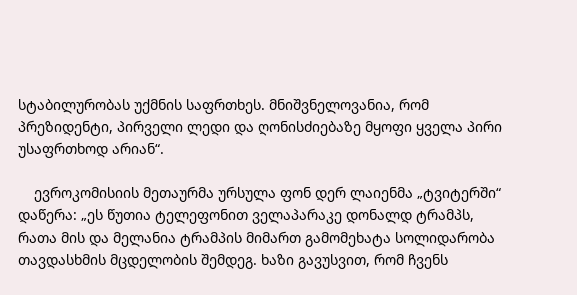სტაბილურობას უქმნის საფრთხეს. მნიშვნელოვანია, რომ პრეზიდენტი, პირველი ლედი და ღონისძიებაზე მყოფი ყველა პირი უსაფრთხოდ არიან“.

    ევროკომისიის მეთაურმა ურსულა ფონ დერ ლაიენმა „ტვიტერში“ დაწერა: „ეს წუთია ტელეფონით ველაპარაკე დონალდ ტრამპს, რათა მის და მელანია ტრამპის მიმართ გამომეხატა სოლიდარობა თავდასხმის მცდელობის შემდეგ. ხაზი გავუსვით, რომ ჩვენს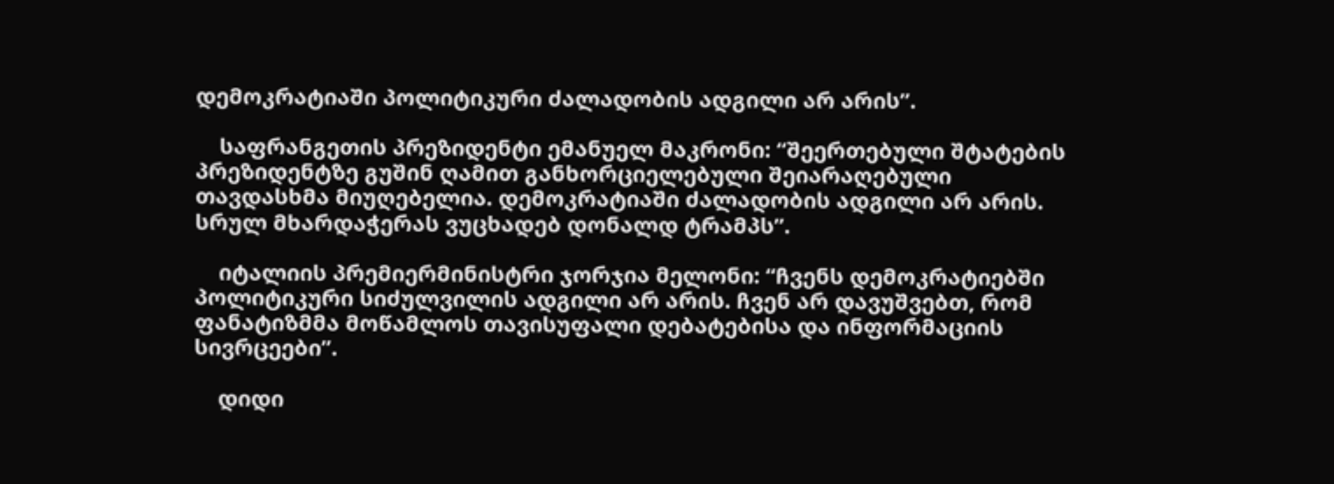დემოკრატიაში პოლიტიკური ძალადობის ადგილი არ არის”.

    საფრანგეთის პრეზიდენტი ემანუელ მაკრონი: “შეერთებული შტატების პრეზიდენტზე გუშინ ღამით განხორციელებული შეიარაღებული თავდასხმა მიუღებელია. დემოკრატიაში ძალადობის ადგილი არ არის. სრულ მხარდაჭერას ვუცხადებ დონალდ ტრამპს”.

    იტალიის პრემიერმინისტრი ჯორჯია მელონი: “ჩვენს დემოკრატიებში პოლიტიკური სიძულვილის ადგილი არ არის. ჩვენ არ დავუშვებთ, რომ ფანატიზმმა მოწამლოს თავისუფალი დებატებისა და ინფორმაციის სივრცეები”.

    დიდი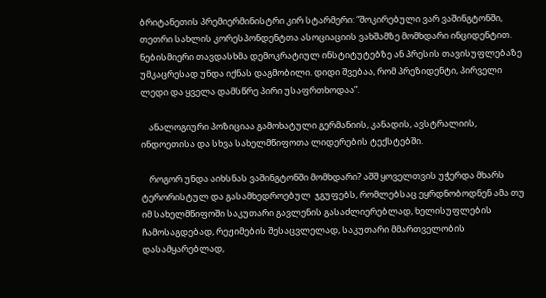ბრიტანეთის პრემიერმინისტრი კირ სტარმერი: “შოკირებული ვარ ვაშინგტონში, თეთრი სახლის კორესპონდენტთა ასოციაციის ვახშამზე მომხდარი ინციდენტით. ნებისმიერი თავდასხმა დემოკრატიულ ინსტიტუტებზე ან პრესის თავისუფლებაზე უმკაცრესად უნდა იქნას დაგმობილი. დიდი შვებაა, რომ პრეზიდენტი, პირველი ლედი და ყველა დამსწრე პირი უსაფრთხოდაა”.

    ანალოგიური პოზიციაა გამოხატული გერმანიის, კანადის, ავსტრალიის, ინდოეთისა და სხვა სახელმწიფოთა ლიდერების ტექსტებში.

    როგორ უნდა აიხსნას ვაშინგტონში მომხდარი? აშშ ყოველთვის უჭერდა მხარს ტერორისტულ და გასამხედროებულ  ჯგუფებს, რომლებსაც ეყრდნობოდნენ ამა თუ იმ სახელმწიფოში საკუთარი გავლენის გასაძლიერებლად, ხელისუფლების ჩამოსაგდებად, რეჟიმების შესაცვლელად, საკუთარი მმართველობის დასამყარებლად,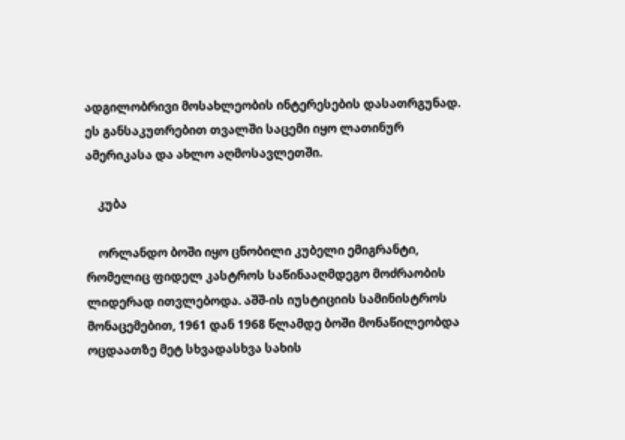ადგილობრივი მოსახლეობის ინტერესების დასათრგუნად. ეს განსაკუთრებით თვალში საცემი იყო ლათინურ ამერიკასა და ახლო აღმოსავლეთში.

    კუბა

    ორლანდო ბოში იყო ცნობილი კუბელი ემიგრანტი, რომელიც ფიდელ კასტროს საწინააღმდეგო მოძრაობის ლიდერად ითვლებოდა. აშშ-ის იუსტიციის სამინისტროს მონაცემებით, 1961 დან 1968 წლამდე ბოში მონაწილეობდა ოცდაათზე მეტ სხვადასხვა სახის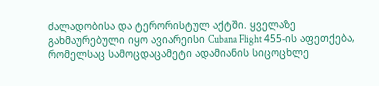ძალადობისა და ტერორისტულ აქტში. ყველაზე გახმაურებული იყო ავიარეისი Cubana Flight 455-ის აფეთქება, რომელსაც სამოცდაცამეტი ადამიანის სიცოცხლე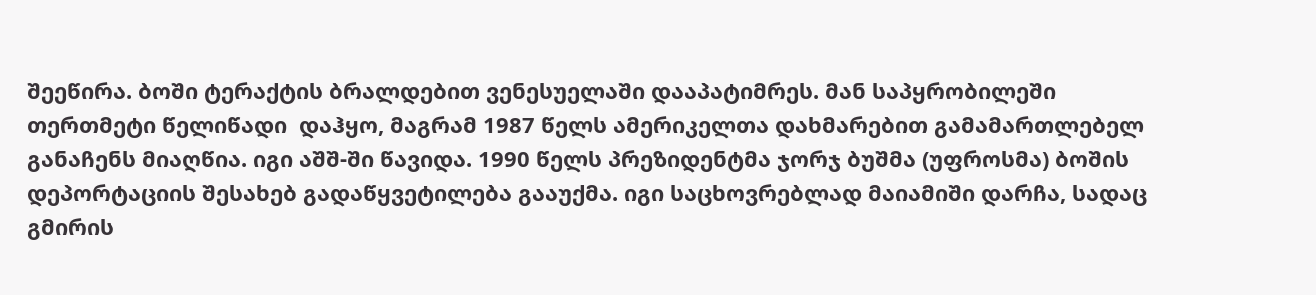შეეწირა. ბოში ტერაქტის ბრალდებით ვენესუელაში დააპატიმრეს. მან საპყრობილეში თერთმეტი წელიწადი  დაჰყო, მაგრამ 1987 წელს ამერიკელთა დახმარებით გამამართლებელ განაჩენს მიაღწია. იგი აშშ-ში წავიდა. 1990 წელს პრეზიდენტმა ჯორჯ ბუშმა (უფროსმა) ბოშის დეპორტაციის შესახებ გადაწყვეტილება გააუქმა. იგი საცხოვრებლად მაიამიში დარჩა, სადაც გმირის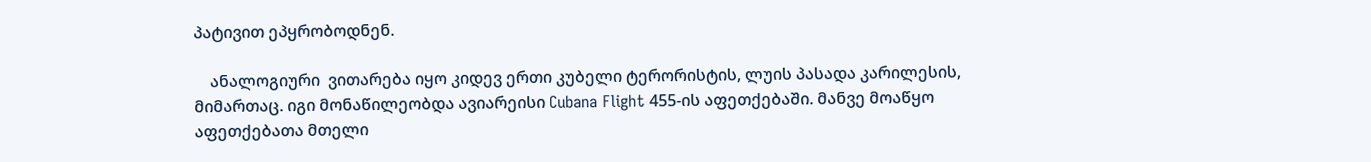პატივით ეპყრობოდნენ.

    ანალოგიური  ვითარება იყო კიდევ ერთი კუბელი ტერორისტის, ლუის პასადა კარილესის,  მიმართაც. იგი მონაწილეობდა ავიარეისი Cubana Flight 455-ის აფეთქებაში. მანვე მოაწყო აფეთქებათა მთელი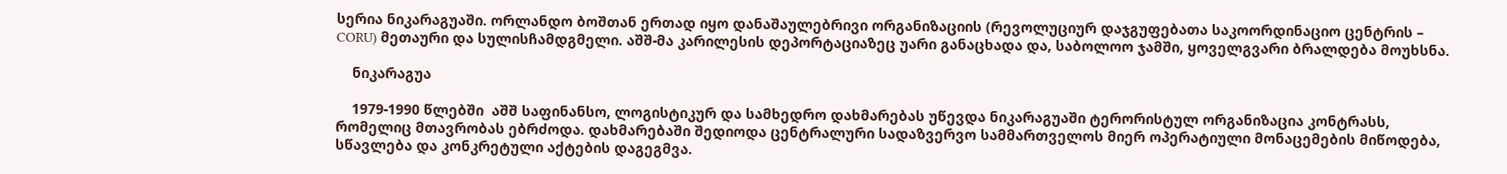სერია ნიკარაგუაში. ორლანდო ბოშთან ერთად იყო დანაშაულებრივი ორგანიზაციის (რევოლუციურ დაჯგუფებათა საკოორდინაციო ცენტრის – CORU) მეთაური და სულისჩამდგმელი. აშშ-მა კარილესის დეპორტაციაზეც უარი განაცხადა და, საბოლოო ჯამში, ყოველგვარი ბრალდება მოუხსნა.

    ნიკარაგუა

    1979-1990 წლებში  აშშ საფინანსო, ლოგისტიკურ და სამხედრო დახმარებას უწევდა ნიკარაგუაში ტერორისტულ ორგანიზაცია კონტრასს, რომელიც მთავრობას ებრძოდა. დახმარებაში შედიოდა ცენტრალური სადაზვერვო სამმართველოს მიერ ოპერატიული მონაცემების მიწოდება, სწავლება და კონკრეტული აქტების დაგეგმვა.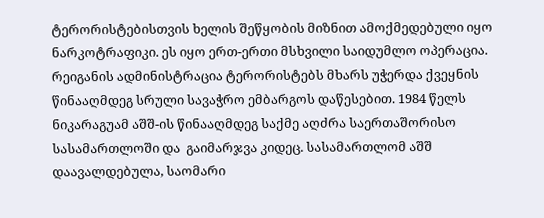ტერორისტებისთვის ხელის შეწყობის მიზნით ამოქმედებული იყო ნარკოტრაფიკი. ეს იყო ერთ-ერთი მსხვილი საიდუმლო ოპერაცია. რეიგანის ადმინისტრაცია ტერორისტებს მხარს უჭერდა ქვეყნის წინააღმდეგ სრული სავაჭრო ემბარგოს დაწესებით. 1984 წელს ნიკარაგუამ აშშ-ის წინააღმდეგ საქმე აღძრა საერთაშორისო სასამართლოში და  გაიმარჯვა კიდეც. სასამართლომ აშშ დაავალდებულა, საომარი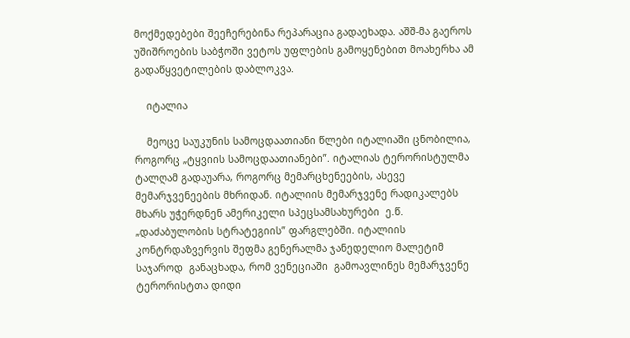მოქმედებები შეეჩერებინა რეპარაცია გადაეხადა. აშშ-მა გაეროს უშიშროების საბჭოში ვეტოს უფლების გამოყენებით მოახერხა ამ გადაწყვეტილების დაბლოკვა.

    იტალია

    მეოცე საუკუნის სამოცდაათიანი წლები იტალიაში ცნობილია, როგორც „ტყვიის სამოცდაათიანები”. იტალიას ტერორისტულმა ტალღამ გადაუარა, როგორც მემარცხენეების, ასევე მემარჯვენეების მხრიდან. იტალიის მემარჯვენე რადიკალებს მხარს უჭერდნენ ამერიკელი სპეცსამსახურები  ე.წ. „დაძაბულობის სტრატეგიის” ფარგლებში. იტალიის კონტრდაზვერვის შეფმა გენერალმა ჯანედელიო მალეტიმ საჯაროდ  განაცხადა, რომ ვენეციაში  გამოავლინეს მემარჯვენე ტერორისტთა დიდი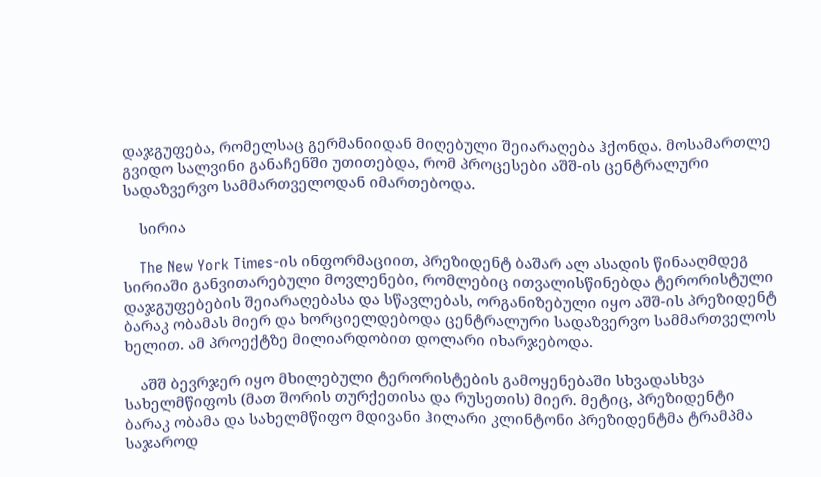დაჯგუფება, რომელსაც გერმანიიდან მიღებული შეიარაღება ჰქონდა. მოსამართლე გვიდო სალვინი განაჩენში უთითებდა, რომ პროცესები აშშ-ის ცენტრალური სადაზვერვო სამმართველოდან იმართებოდა.

    სირია

    The New York Times-ის ინფორმაციით, პრეზიდენტ ბაშარ ალ ასადის წინააღმდეგ სირიაში განვითარებული მოვლენები, რომლებიც ითვალისწინებდა ტერორისტული დაჯგუფებების შეიარაღებასა და სწავლებას, ორგანიზებული იყო აშშ-ის პრეზიდენტ ბარაკ ობამას მიერ და ხორციელდებოდა ცენტრალური სადაზვერვო სამმართველოს ხელით. ამ პროექტზე მილიარდობით დოლარი იხარჯებოდა.

    აშშ ბევრჯერ იყო მხილებული ტერორისტების გამოყენებაში სხვადასხვა სახელმწიფოს (მათ შორის თურქეთისა და რუსეთის) მიერ. მეტიც, პრეზიდენტი ბარაკ ობამა და სახელმწიფო მდივანი ჰილარი კლინტონი პრეზიდენტმა ტრამპმა საჯაროდ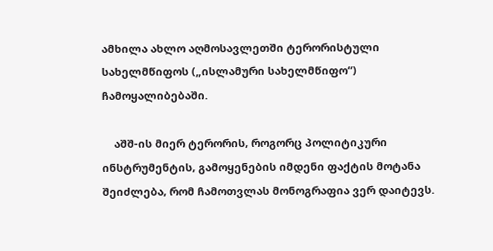ამხილა ახლო აღმოსავლეთში ტერორისტული სახელმწიფოს („ისლამური სახელმწიფო“) ჩამოყალიბებაში.

    აშშ-ის მიერ ტერორის, როგორც პოლიტიკური ინსტრუმენტის, გამოყენების იმდენი ფაქტის მოტანა შეიძლება, რომ ჩამოთვლას მონოგრაფია ვერ დაიტევს.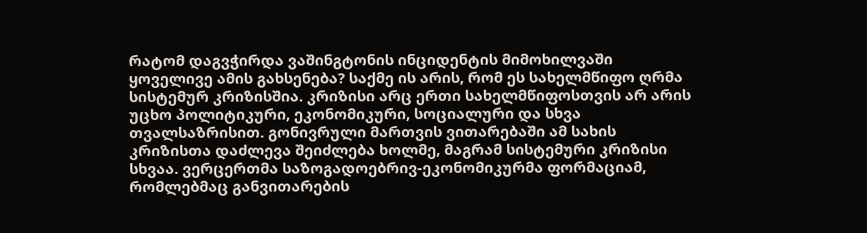რატომ დაგვჭირდა ვაშინგტონის ინციდენტის მიმოხილვაში ყოველივე ამის გახსენება? საქმე ის არის, რომ ეს სახელმწიფო ღრმა სისტემურ კრიზისშია. კრიზისი არც ერთი სახელმწიფოსთვის არ არის უცხო პოლიტიკური, ეკონომიკური, სოციალური და სხვა თვალსაზრისით. გონივრული მართვის ვითარებაში ამ სახის კრიზისთა დაძლევა შეიძლება ხოლმე, მაგრამ სისტემური კრიზისი სხვაა. ვერცერთმა საზოგადოებრივ-ეკონომიკურმა ფორმაციამ, რომლებმაც განვითარების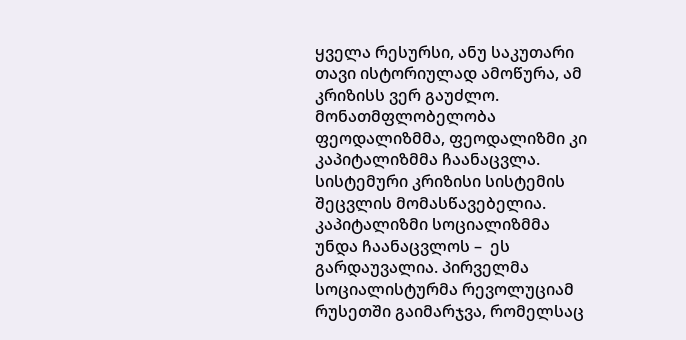ყველა რესურსი, ანუ საკუთარი თავი ისტორიულად ამოწურა, ამ კრიზისს ვერ გაუძლო.  მონათმფლობელობა ფეოდალიზმმა, ფეოდალიზმი კი კაპიტალიზმმა ჩაანაცვლა. სისტემური კრიზისი სისტემის შეცვლის მომასწავებელია. კაპიტალიზმი სოციალიზმმა უნდა ჩაანაცვლოს –  ეს გარდაუვალია. პირველმა სოციალისტურმა რევოლუციამ რუსეთში გაიმარჯვა, რომელსაც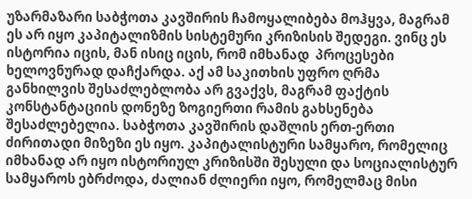უზარმაზარი საბჭოთა კავშირის ჩამოყალიბება მოჰყვა, მაგრამ ეს არ იყო კაპიტალიზმის სისტემური კრიზისის შედეგი. ვინც ეს ისტორია იცის, მან ისიც იცის, რომ იმხანად  პროცესები ხელოვნურად დაჩქარდა. აქ ამ საკითხის უფრო ღრმა განხილვის შესაძლებლობა არ გვაქვს, მაგრამ ფაქტის კონსტანტაციის დონეზე ზოგიერთი რამის გახსენება შესაძლებელია. საბჭოთა კავშირის დაშლის ერთ-ერთი ძირითადი მიზეზი ეს იყო. კაპიტალისტური სამყარო, რომელიც იმხანად არ იყო ისტორიულ კრიზისში შესული და სოციალისტურ სამყაროს ებრძოდა, ძალიან ძლიერი იყო, რომელმაც მისი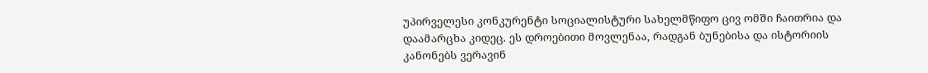უპირველესი კონკურენტი სოციალისტური სახელმწიფო ცივ ომში ჩაითრია და დაამარცხა კიდეც. ეს დროებითი მოვლენაა, რადგან ბუნებისა და ისტორიის კანონებს ვერავინ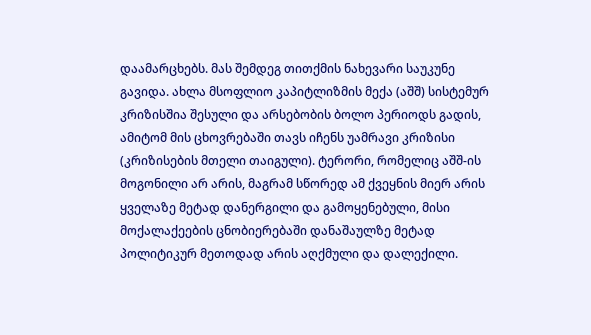დაამარცხებს. მას შემდეგ თითქმის ნახევარი საუკუნე გავიდა. ახლა მსოფლიო კაპიტლიზმის მექა (აშშ) სისტემურ კრიზისშია შესული და არსებობის ბოლო პერიოდს გადის, ამიტომ მის ცხოვრებაში თავს იჩენს უამრავი კრიზისი (კრიზისების მთელი თაიგული). ტერორი, რომელიც აშშ-ის მოგონილი არ არის, მაგრამ სწორედ ამ ქვეყნის მიერ არის ყველაზე მეტად დანერგილი და გამოყენებული, მისი მოქალაქეების ცნობიერებაში დანაშაულზე მეტად პოლიტიკურ მეთოდად არის აღქმული და დალექილი.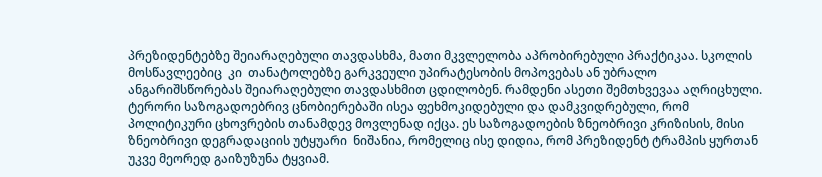პრეზიდენტებზე შეიარაღებული თავდასხმა, მათი მკვლელობა აპრობირებული პრაქტიკაა. სკოლის მოსწავლეებიც  კი  თანატოლებზე გარკვეული უპირატესობის მოპოვებას ან უბრალო ანგარიშსწორებას შეიარაღებული თავდასხმით ცდილობენ. რამდენი ასეთი შემთხვევაა აღრიცხული. ტერორი საზოგადოებრივ ცნობიერებაში ისეა ფეხმოკიდებული და დამკვიდრებული, რომ პოლიტიკური ცხოვრების თანამდევ მოვლენად იქცა. ეს საზოგადოების ზნეობრივი კრიზისის, მისი ზნეობრივი დეგრადაციის უტყუარი  ნიშანია, რომელიც ისე დიდია, რომ პრეზიდენტ ტრამპის ყურთან უკვე მეორედ გაიზუზუნა ტყვიამ.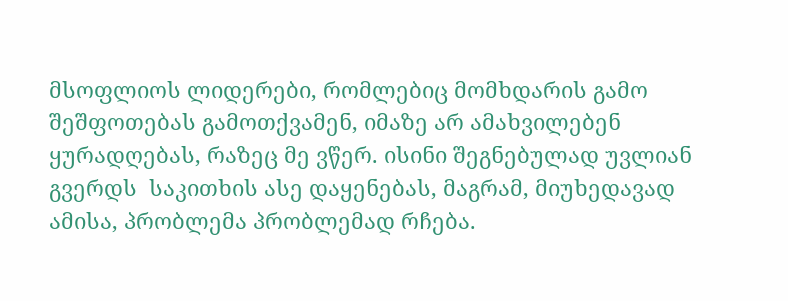მსოფლიოს ლიდერები, რომლებიც მომხდარის გამო შეშფოთებას გამოთქვამენ, იმაზე არ ამახვილებენ ყურადღებას, რაზეც მე ვწერ. ისინი შეგნებულად უვლიან გვერდს  საკითხის ასე დაყენებას, მაგრამ, მიუხედავად ამისა, პრობლემა პრობლემად რჩება.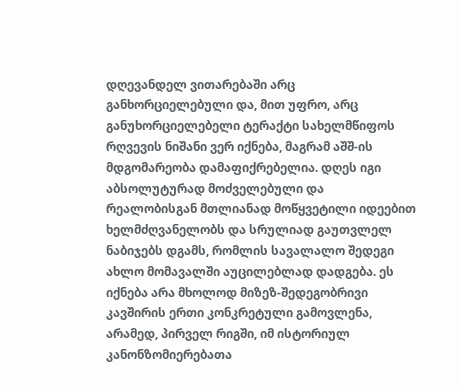დღევანდელ ვითარებაში არც განხორციელებული და, მით უფრო, არც განუხორციელებელი ტერაქტი სახელმწიფოს რღვევის ნიშანი ვერ იქნება, მაგრამ აშშ-ის მდგომარეობა დამაფიქრებელია. დღეს იგი აბსოლუტურად მოძველებული და რეალობისგან მთლიანად მოწყვეტილი იდეებით ხელმძღვანელობს და სრულიად გაუთვლელ ნაბიჯებს დგამს, რომლის სავალალო შედეგი ახლო მომავალში აუცილებლად დადგება. ეს იქნება არა მხოლოდ მიზეზ-შედეგობრივი კავშირის ერთი კონკრეტული გამოვლენა, არამედ, პირველ რიგში, იმ ისტორიულ კანონზომიერებათა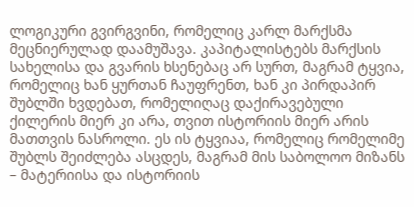ლოგიკური გვირგვინი, რომელიც კარლ მარქსმა მეცნიერულად დაამუშავა. კაპიტალისტებს მარქსის სახელისა და გვარის ხსენებაც არ სურთ, მაგრამ ტყვია, რომელიც ხან ყურთან ჩაუფრენთ, ხან კი პირდაპირ შუბლში ხვდებათ, რომელიღაც დაქირავებული ქილერის მიერ კი არა, თვით ისტორიის მიერ არის მათთვის ნასროლი. ეს ის ტყვიაა, რომელიც რომელიმე შუბლს შეიძლება ასცდეს, მაგრამ მის საბოლოო მიზანს – მატერიისა და ისტორიის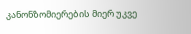კანონზომიერების მიერ უკვე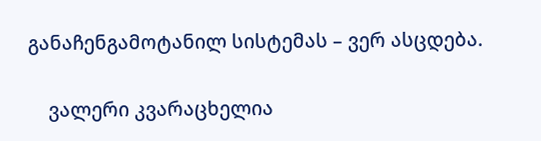განაჩენგამოტანილ სისტემას – ვერ ასცდება.

    ვალერი კვარაცხელია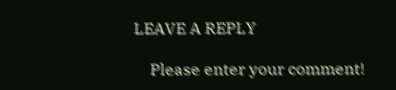LEAVE A REPLY

    Please enter your comment!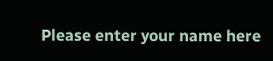Please enter your name here